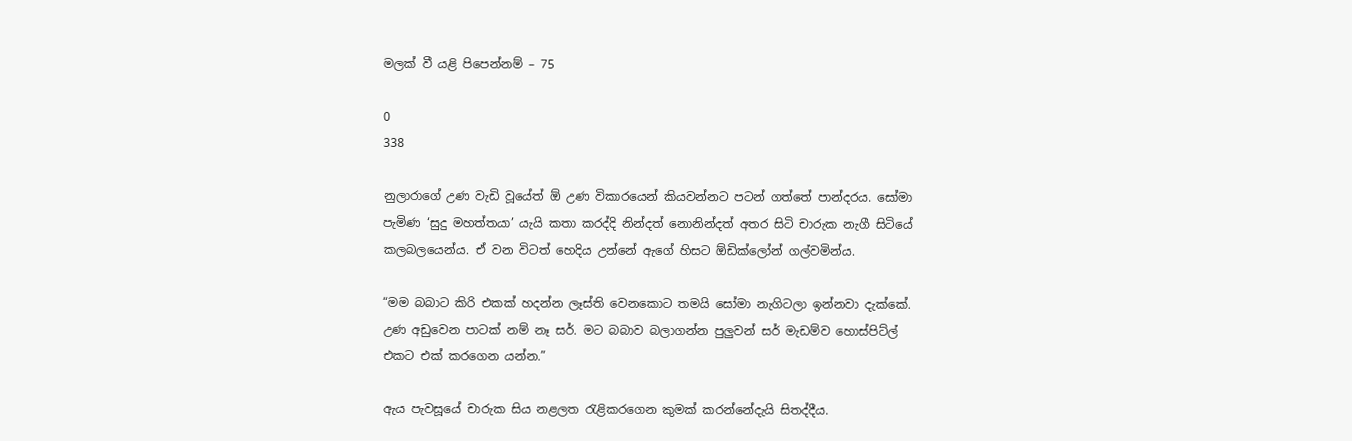මලක් වී යළි පිපෙන්නම් – 75

0
338

නුලාරාගේ උණ වැඩි වූයේත් ඕ උණ විකාරයෙන් කියවන්නට පටන් ගත්තේ පාන්දරය. සෝමා පැමිණ ‘සුදු මහත්තයා’ යැයි කතා කරද්දි නින්දත් නොනින්දත් අතර සිටි චාරුක නැගී සිටියේ කලබලයෙන්ය. ඒ වන විටත් හෙදිය උන්නේ ඇගේ හිසට ඕඩික්ලෝන් ගල්වමින්ය.

“මම බබාට කිරි එකක් හදන්න ලෑස්ති වෙනකොට තමයි සෝමා නැගිටලා ඉන්නවා දැක්කේ. උණ අඩුවෙන පාටක් නම් නෑ සර්. මට බබාව බලාගන්න පුලුවන් සර් මැඩම්ව හොස්පිට්ල් එකට එක් කරගෙන යන්න.”

ඇය පැවසූයේ චාරුක සිය නළලත රැළිකරගෙන කුමක් කරන්නේදැයි සිතද්දීය.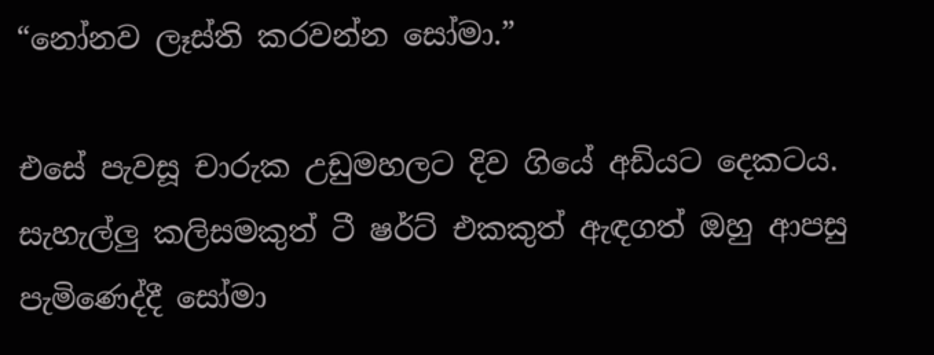“නෝනව ලෑස්ති කරවන්න සෝමා.”

එසේ පැවසූ චාරුක උඩුමහලට දිව ගියේ අඩියට දෙකටය. සැහැල්ලු කලිසමකුත් ටී ෂර්ට් එකකුත් ඇඳගත් ඔහු ආපසු පැමිණෙද්දී සෝමා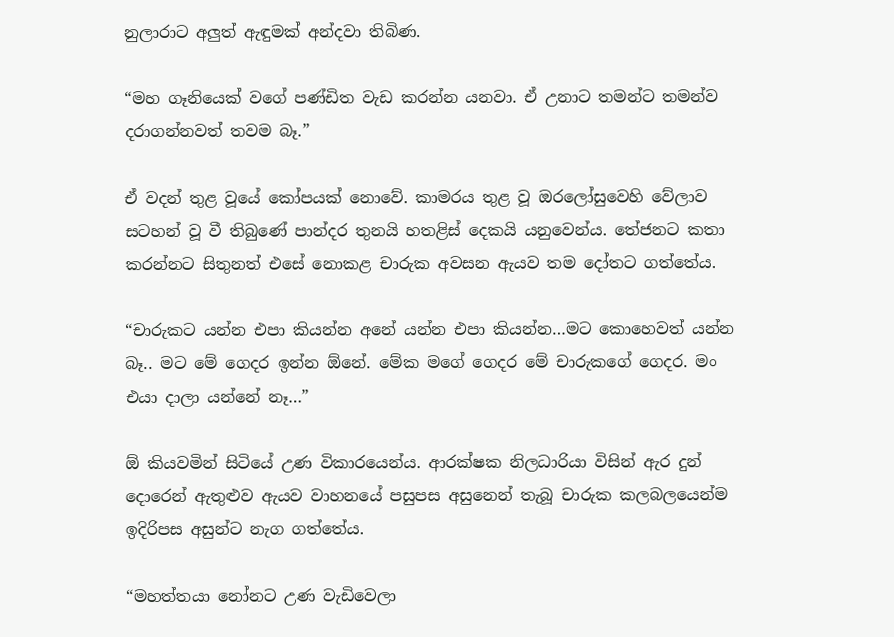නුලාරාට අලුත් ඇඳුමක් අන්දවා තිබිණ.

“මහ ගෑනියෙක් වගේ පණ්ඩිත වැඩ කරන්න යනවා. ඒ උනාට තමන්ට තමන්ව දරාගන්නවත් තවම බෑ.”

ඒ වදන් තුළ වූයේ කෝපයක් නොවේ. කාමරය තුළ වූ ඔරලෝසුවෙහි වේලාව සටහන් වූ වී තිබුණේ පාන්දර තුනයි හතළිස් දෙකයි යනුවෙන්ය. තේජනට කතා කරන්නට සිතුනත් එසේ නොකළ චාරුක අවසන ඇයව තම දෝතට ගත්තේය.

“චාරුකට යන්න එපා කියන්න අනේ යන්න එපා කියන්න…මට කොහෙවත් යන්න බෑ.. මට මේ ගෙදර ඉන්න ඕනේ. මේක මගේ ගෙදර මේ චාරුකගේ ගෙදර. මං එයා දාලා යන්නේ නෑ…”

ඕ කියවමින් සිටියේ උණ විකාරයෙන්ය. ආරක්ෂක නිලධාරියා විසින් ඇර දුන් දොරෙන් ඇතුළුව ඇයව වාහනයේ පසුපස අසුනෙන් තැබූ චාරුක කලබලයෙන්ම ඉදිරිපස අසුන්ට නැග ගත්තේය.

“මහත්තයා නෝනට උණ වැඩිවෙලා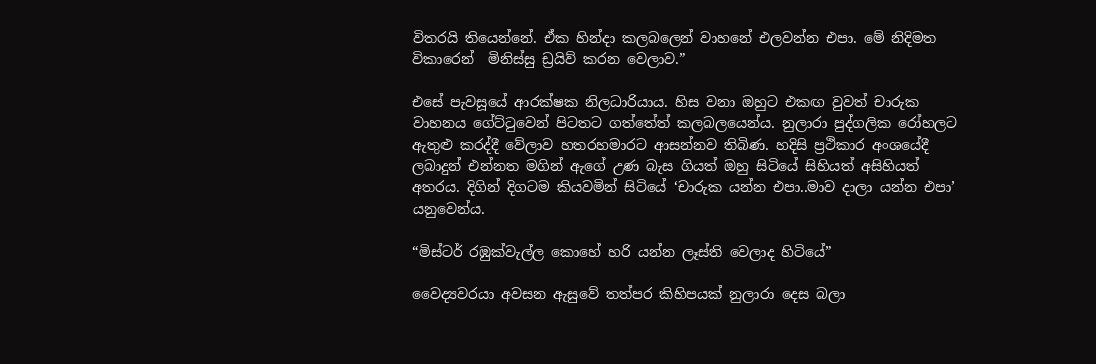විතරයි තියෙන්නේ. ඒක හින්දා කලබලෙන් වාහනේ එලවන්න එපා. මේ නිදිමත විකාරෙන්  මිනිස්සු ඩ්‍රයිව් කරන වෙලාව.”

එසේ පැවසූයේ ආරක්ෂක නිලධාරියාය. හිස වනා ඔහුට එකඟ වුවත් චාරුක වාහනය ගේට්ටුවෙන් පිටතට ගත්තේත් කලබලයෙන්ය. නුලාරා පුද්ගලික රෝහලට ඇතුළු කරද්දී වේලාව හතරහමාරට ආසන්නව තිබිණ. හදිසි ප්‍රථිකාර අංශයේදී  ලබාදුන් එන්නත මගින් ඇගේ උණ බැස ගියත් ඔහු සිටියේ සිහියත් අසිහියත් අතරය. දිගින් දිගටම කියවමින් සිටියේ ‘චාරුක යන්න එපා..මාව දාලා යන්න එපා’ යනුවෙන්ය.

“මිස්ටර් රඹුක්වැල්ල කොහේ හරි යන්න ලෑස්ති වෙලාද හිටියේ”

වෛද්‍යවරයා අවසන ඇසුවේ තත්පර කිහිපයක් නුලාරා දෙස බලා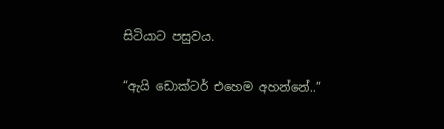සිටියාට පසුවය.

“ඇයි ඩොක්ටර් එහෙම අහන්නේ..”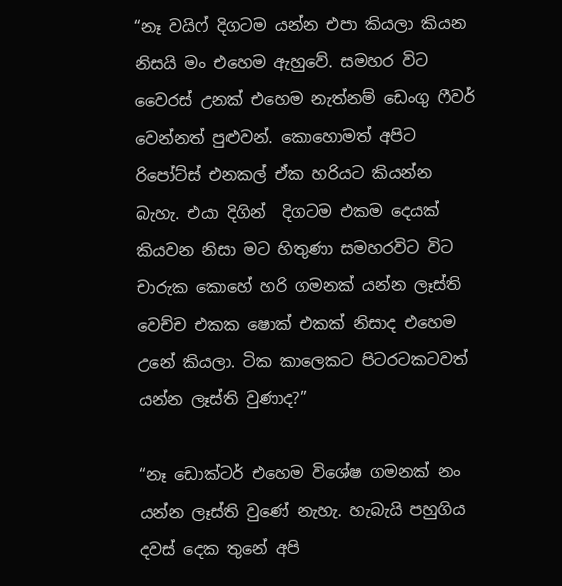“නෑ වයිෆ් දිගටම යන්න එපා කියලා කියන නිසයි මං එහෙම ඇහුවේ. සමහර විට වෛරස් උනක් එහෙම නැත්නම් ඩෙංගු ෆීවර් වෙන්නත් පුළුවන්. කොහොමත් අපිට රිපෝට්ස් එනකල් ඒක හරියට කියන්න බැහැ. එයා දිගින්  දිගටම එකම දෙයක් කියවන නිසා මට හිතුණා සමහරවිට විට චාරුක කොහේ හරි ගමනක් යන්න ලෑස්ති වෙච්ච එකක ෂොක් එකක් නිසාද එහෙම උනේ කියලා. ටික කාලෙකට පිටරටකටවත් යන්න ලෑස්ති වුණාද?”

“නෑ ඩොක්ටර් එහෙම විශේෂ ගමනක් නං යන්න ලෑස්ති වුණේ නැහැ. හැබැයි පහුගිය දවස් දෙක තුනේ අපි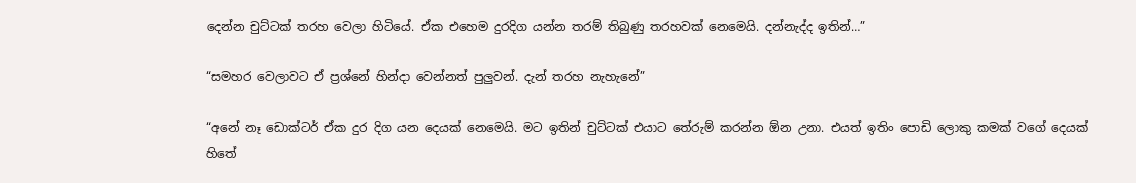දෙන්න චුට්ටක් තරහ වෙලා හිටියේ. ඒක එහෙම දුරදිග යන්න තරම් තිබුණු තරහවක් නෙමෙයි. දන්නැද්ද ඉතින්…”

“සමහර වෙලාවට ඒ ප්‍රශ්නේ හින්දා වෙන්නත් පුලුවන්. දැන් තරහ නැහැනේ”

“අනේ නෑ ඩොක්ටර් ඒක දුර දිග යන දෙයක් නෙමෙයි. මට ඉතින් චුට්ටක් එයාට තේරුම් කරන්න ඕන උනා. එයත් ඉතිං පොඩි ලොකු කමක් වගේ දෙයක් හිතේ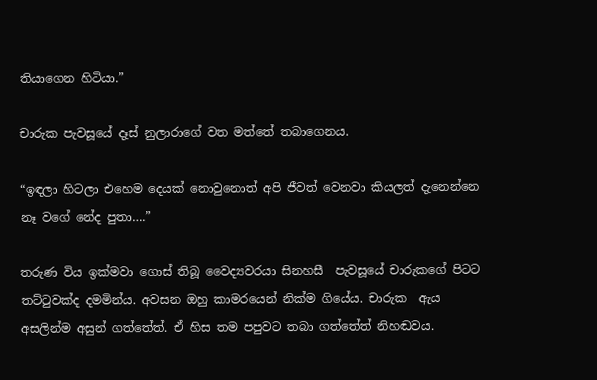තියාගෙන හිටියා.”

චාරුක පැවසූයේ දෑස් නුලාරාගේ වත මත්තේ තබාගෙනය.

“ඉඳලා හිටලා එහෙම දෙයක් නොවුනොත් අපි ජීවත් වෙනවා කියලත් දැනෙන්නෙ නෑ වගේ නේද පුතා….”

තරුණ විය ඉක්මවා ගොස් තිබූ වෛද්‍යවරයා සිනහසී  පැවසූයේ චාරුකගේ පිටට තට්ටුවක්ද දමමින්ය. අවසන ඔහු කාමරයෙන් නික්ම ගියේය. චාරුක  ඇය අසලින්ම අසුන් ගත්තේත්. ඒ හිස තම පපුවට තබා ගත්තේත් නිහඬවය.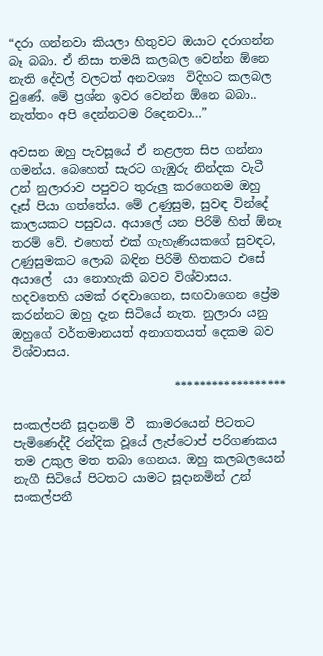“දරා ගන්නවා කියලා හිතුවට ඔයාට දරාගන්න බෑ බබා. ඒ නිසා තමයි කලබල වෙන්න ඕනෙ නැති දේවල් වලටත් අනවශ්‍ය  විදිහට කලබල වුණේ. මේ ප්‍රශ්න ඉවර වෙන්න ඕනෙ බබා.. නැත්තං අපි දෙන්නටම රිදෙනවා…”

අවසන ඔහු පැවසූයේ ඒ නළලත සිප ගන්නා ගමන්ය. බෙහෙත් සැරට ගැඹුරු නින්දක වැටී උන් නුලාරාව පපුවට තුරුලු කරගෙනම ඔහු දෑස් පියා ගත්තේය. මේ උණුසුම, සුවඳ වින්දේ කාලයකට පසුවය. අයාලේ යන පිරිමි හිත් ඕනෑ තරම් වේ. එහෙත් එක් ගැහැණියකගේ සුවඳට, උණුසුමකට ලොබ බඳින පිරිමි හිතකට එසේ අයාලේ  යා නොහැකි බවව විශ්වාසය. හදවතෙහි යමක් රඳවාගෙන, සඟවාගෙන ප්‍රේම කරන්නට ඔහු දැන සිටියේ නැත. නුලාරා යනු ඔහුගේ වර්තමානයත් අනාගතයත් දෙකම බව විශ්වාසය.

                           ******************

සංකල්පනී සූදානම් වී  කාමරයෙන් පිටතට පැමිණෙද්දී රන්දික වූයේ ලැප්ටොප් පරිගණකය තම උකුල මත තබා ගෙනය. ඔහු කලබලයෙන් නැගී සිටියේ පිටතට යාමට සූදානමින් උන් සංකල්පනී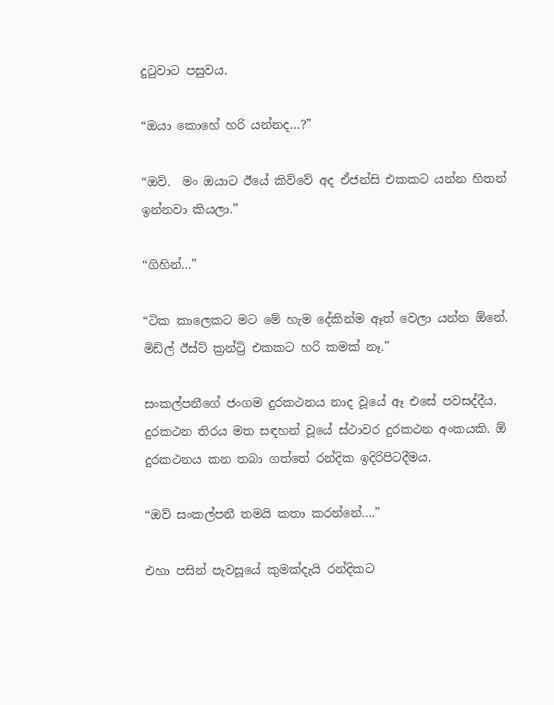දුටුවාට පසුවය.

“ඔයා කොහේ හරි යන්නද…?”

“ඔව්.  මං ඔයාට ඊයේ කිව්වේ අද ඒජන්සි එකකට යන්න හිතන් ඉන්නවා කියලා.”

“ගිහින්…”

“ටික කාලෙකට මට මේ හැම දේකින්ම ඈත් වෙලා යන්න ඕනේ. මිඩ්ල් ඊස්ට් ක්‍රන්ට්‍රි එකකට හරි කමක් නෑ.”

සංකල්පනීගේ ජංගම දුරකථනය නාද වූයේ ඈ එසේ පවසද්දීය. දුරකථන තිරය මත සඳහන් වූයේ ස්ථාවර දුරකථන අංකයකි. ඕ දුරකථනය කන තබා ගත්තේ රන්දික ඉදිරිපිටදීමය.

“ඔව් සංකල්පනී තමයි කතා කරන්නේ….”

එහා පසින් පැවසූයේ කුමක්දැයි රන්දිකට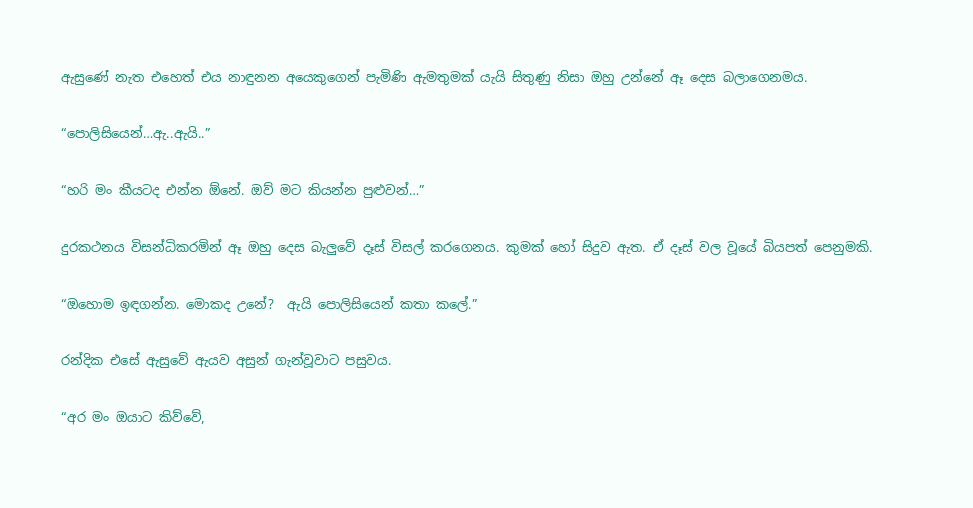ඇසුණේ නැත එහෙත් එය නාඳුනන අයෙකුගෙන් පැමිණි ඇමතුමක් යැයි සිතුණු නිසා ඔහු උන්නේ ඈ දෙස බලාගෙනමය.

“පොලිසියෙන්…ඇ..ඇයි..”

“හරි මං කීයටද එන්න ඕනේ. ඔව් මට කියන්න පුළුවන්…”

දුරකථනය විසන්ධිකරමින් ඈ ඔහු දෙස බැලුවේ දෑස් විසල් කරගෙනය. කුමක් හෝ සිදුව ඇත. ඒ දෑස් වල වූයේ බියපත් පෙනුමකි.

“ඔහොම ඉඳගන්න. මොකද උනේ?  ඇයි පොලිසියෙන් කතා කලේ.”

රන්දික එසේ ඇසුවේ ඇයව අසුන් ගැන්වූවාට පසුවය.

“අර මං ඔයාට කිව්වේ,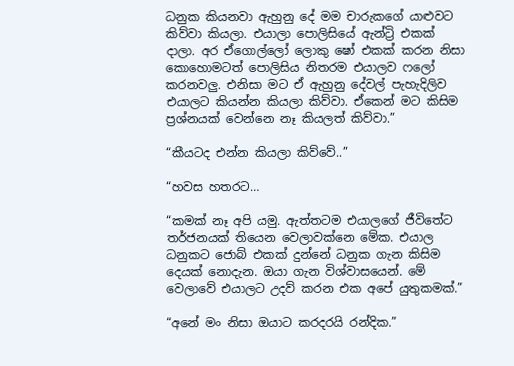ධනුක කියනවා ඇහුනු දේ මම චාරුකගේ යාළුවට කිව්වා කියලා. එයාලා පොලිසියේ ඇන්ට්‍රි එකක් දාලා. අර ඒගොල්ලෝ ලොකු ෂෝ එකක් කරන නිසා කොහොමටත් පොලිසිය නිතරම එයාලව ෆලෝ කරනවලු. එනිසා මට ඒ ඇහුනු දේවල් පැහැදිලිව එයාලට කියන්න කියලා කිව්වා. ඒකෙන් මට කිසිම ප්‍රශ්නයක් වෙන්නෙ නෑ කියලත් කිව්වා.”

“කීයටද එන්න කියලා කිව්වේ..”

“හවස හතරට…

“කමක් නෑ අපි යමු. ඇත්තටම එයාලගේ ජීවිතේට තර්ජනයක් තියෙන වෙලාවක්නෙ මේක. එයාල ධනුකට ජොබ් එකක් දුන්නේ ධනුක ගැන කිසිම දෙයක් නොදැන. ඔයා ගැන විශ්වාසයෙන්. මේ වෙලාවේ එයාලට උදව් කරන එක අපේ යුතුකමක්.”

“අනේ මං නිසා ඔයාට කරදරයි රන්දික.”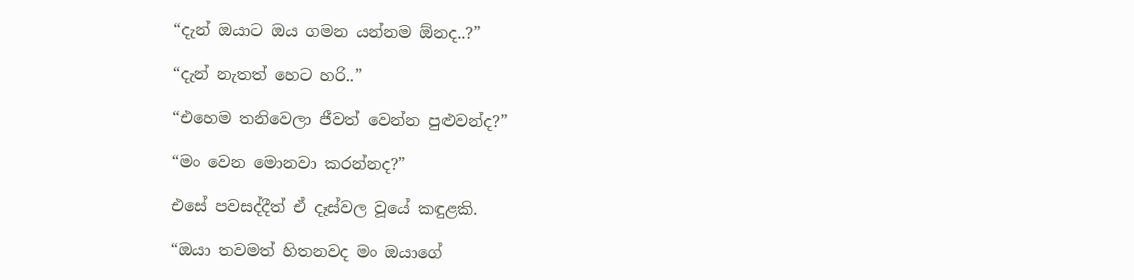“දැන් ඔයාට ඔය ගමන යන්නම ඕනද..?”

“දැන් නැතත් හෙට හරි..”

“එහෙම තනිවෙලා ජීවත් වෙන්න පුළුවන්ද?”

“මං වෙන මොනවා කරන්නද?”

එසේ පවසද්දීත් ඒ දෑස්වල වූයේ කඳුළකි.

“ඔයා තවමත් හිතනවද මං ඔයාගේ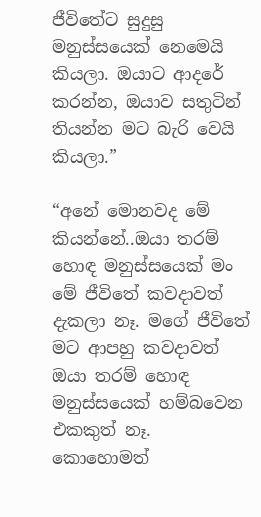ජීවිතේට සුදුසු මනුස්සයෙක් නෙමෙයි කියලා. ඔයාට ආදරේ කරන්න, ඔයාව සතුටින් තියන්න මට බැරි වෙයි කියලා.”

“අනේ මොනවද මේ කියන්නේ..ඔයා තරම් හොඳ මනුස්සයෙක් මං මේ ජීවිතේ කවදාවත් දැකලා නෑ. මගේ ජීවිතේ  මට ආපහු කවදාවත් ඔයා තරම් හොඳ මනුස්සයෙක් හම්බවෙන එකකුත් නෑ. කොහොමත්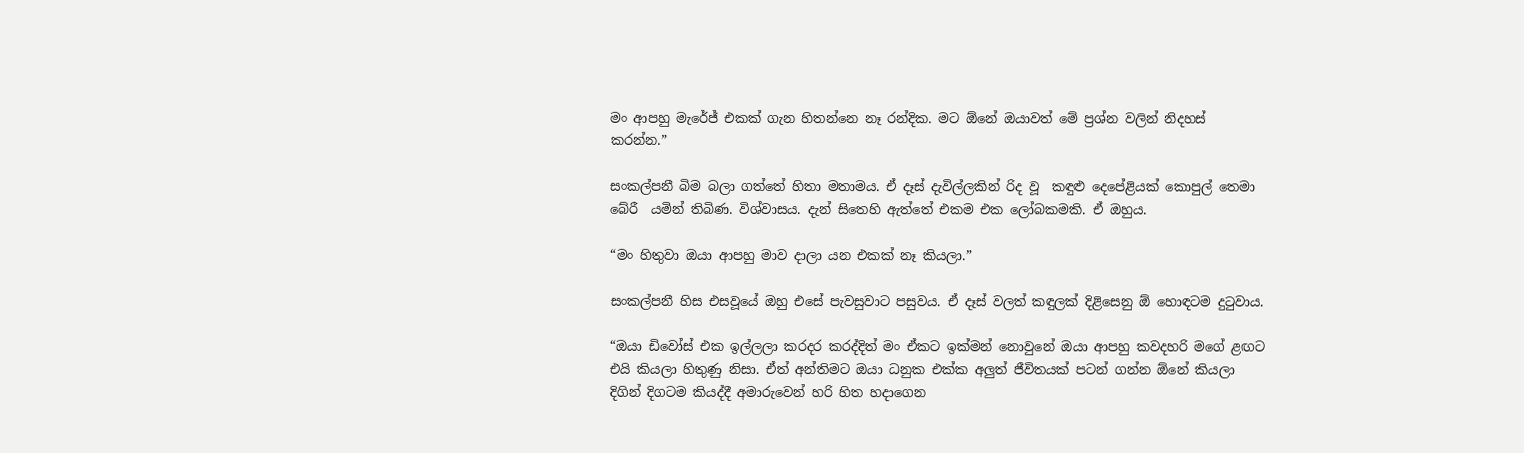මං ආපහු මැරේජ් එකක් ගැන හිතන්නෙ නෑ රන්දික. මට ඕනේ ඔයාවත් මේ ප්‍රශ්න වලින් නිදහස් කරන්න.”

සංකල්පනී බිම බලා ගත්තේ හිතා මතාමය. ඒ දෑස් දැවිල්ලකින් රිද වූ  කඳුළු දෙපේළියක් කොපුල් තෙමා බේරී  යමින් තිබිණ. විශ්වාසය. දැන් සිතෙහි ඇත්තේ එකම එක ලෝබකමකි. ඒ ඔහුය.

“මං හිතුවා ඔයා ආපහු මාව දාලා යන එකක් නෑ කියලා.”

සංකල්පනී හිස එසවූයේ ඔහු එසේ පැවසුවාට පසුවය. ඒ දෑස් වලත් කඳුලක් දිළිසෙනු ඕ හොඳටම දුටුවාය.

“ඔයා ඩිවෝස් එක ඉල්ලලා කරදර කරද්දිත් මං ඒකට ඉක්මන් නොවුනේ ඔයා ආපහු කවදහරි මගේ ළඟට එයි කියලා හිතුණු නිසා. ඒත් අන්තිමට ඔයා ධනුක එක්ක අලුත් ජීවිතයක් පටන් ගන්න ඕනේ කියලා දිගින් දිගටම කියද්දී අමාරුවෙන් හරි හිත හදාගෙන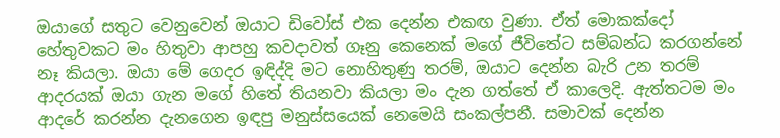ඔයාගේ සතුට වෙනුවෙන් ඔයාට ඩිවෝස් එක දෙන්න එකඟ වුණා. ඒත් මොකක්දෝ හේතුවකට මං හිතුවා ආපහු කවදාවත් ගෑනු කෙනෙක් මගේ ජීවිතේට සම්බන්ධ කරගන්නේ නෑ කියලා. ඔයා මේ ගෙදර ඉඳිද්දි මට නොහිතුණු තරම්, ඔයාට දෙන්න බැරි උන තරම් ආදරයක් ඔයා ගැන මගේ හිතේ තියනවා කියලා මං දැන ගත්තේ ඒ කාලෙදි. ඇත්තටම මං ආදරේ කරන්න දැනගෙන ඉඳපු මනුස්සයෙක් නෙමෙයි සංකල්පනී. සමාවක් දෙන්න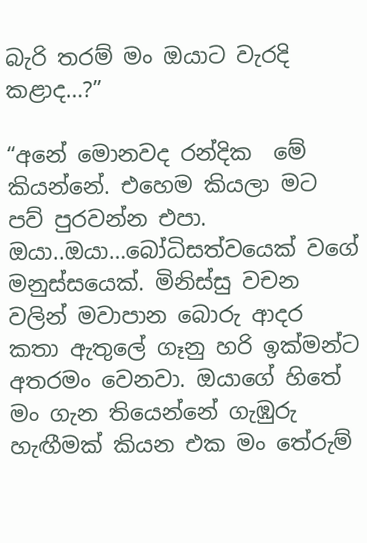බැරි තරම් මං ඔයාට වැරදි කළාද…?”

“අනේ මොනවද රන්දික  මේ කියන්නේ. එහෙම කියලා මට පව් පුරවන්න එපා. ඔයා..ඔයා…බෝධිසත්වයෙක් වගේ මනුස්සයෙක්. මිනිස්සු වචන වලින් මවාපාන බොරු ආදර කතා ඇතුලේ ගෑනු හරි ඉක්මන්ට අතරමං වෙනවා. ඔයාගේ හිතේ මං ගැන තියෙන්නේ ගැඹුරු හැඟීමක් කියන එක මං තේරුම්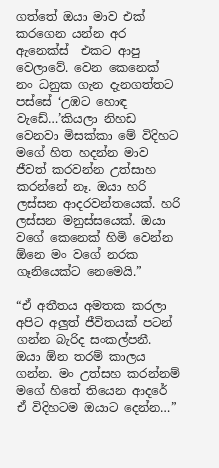ගත්තේ ඔයා මාව එක් කරගෙන යන්න අර ඇනෙක්ස්  එකට ආපු වෙලාවේ. වෙන කෙනෙක් නං ධනුක ගැන දැනගත්තට පස්සේ ‘උඹට හොඳ වැඩේ…’කියලා නිහඩ වෙනවා මිසක්කා මේ විදිහට මගේ හිත හදන්න මාව ජීවත් කරවන්න උත්සාහ කරන්නේ නෑ. ඔයා හරි ලස්සන ආදරවන්තයෙක්. හරි ලස්සන මනුස්සයෙක්. ඔයා වගේ කෙනෙක් හිමි වෙන්න ඕනෙ මං වගේ නරක ගෑනියෙක්ට නෙමෙයි.”

“ඒ අතීතය අමතක කරලා අපිට අලුත් ජීවිතයක් පටන් ගන්න බැරිද සංකල්පනී. ඔයා ඕන තරම් කාලය ගන්න. මං උත්සහ කරන්නම් මගේ හිතේ තියෙන ආදරේ ඒ විදිහටම ඔයාට දෙන්න…”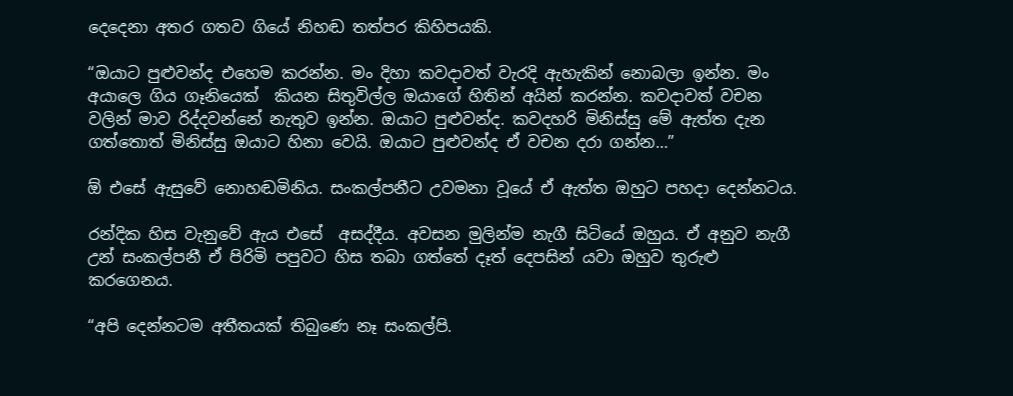දෙදෙනා අතර ගතව ගියේ නිහඬ තත්පර කිහිපයකි.

“ඔයාට පුළුවන්ද එහෙම කරන්න. මං දිහා කවදාවත් වැරදි ඇහැකින් නොබලා ඉන්න. මං  අයාලෙ ගිය ගෑනියෙක්  කියන සිතුවිල්ල ඔයාගේ හිතින් අයින් කරන්න. කවදාවත් වචන වලින් මාව රිද්දවන්නේ නැතුව ඉන්න. ඔයාට පුළුවන්ද. කවදහරි මිනිස්සු මේ ඇත්ත දැන ගත්තොත් මිනිස්සු ඔයාට හිනා වෙයි. ඔයාට පුළුවන්ද ඒ වචන දරා ගන්න…”

ඕ එසේ ඇසුවේ නොහඬමිනිය. සංකල්පනීට උවමනා වූයේ ඒ ඇත්ත ඔහුට පහදා දෙන්නටය.

රන්දික හිස වැනුවේ ඇය එසේ  අසද්දීය. අවසන මුලින්ම නැගී සිටියේ ඔහුය. ඒ අනුව නැගී උන් සංකල්පනී ඒ පිරිමි පපුවට හිස තබා ගත්තේ දෑත් දෙපසින් යවා ඔහුව තුරුළු කරගෙනය.

“අපි දෙන්නටම අතීතයක් තිබුණෙ නෑ සංකල්පි.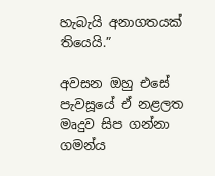හැබැයි අනාගතයක් තියෙයි.”

අවසන ඔහු එසේ පැවසූයේ ඒ නළලත මෘදුව සිප ගන්නා ගමන්ය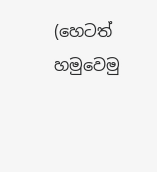(හෙටත් හමුවෙමු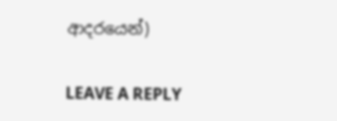ආදරයෙන්)

LEAVE A REPLY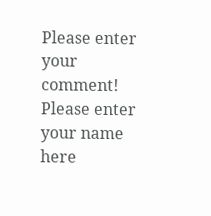Please enter your comment!
Please enter your name here